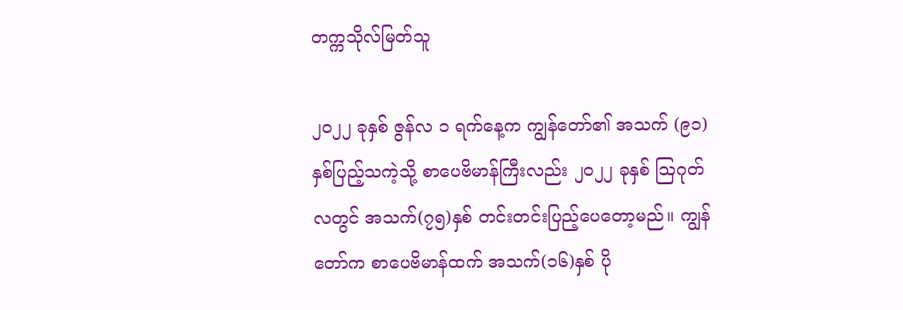တက္ကသိုလ်မြတ်သူ

၂ဝ၂၂ ခုနှစ် ဇွန်လ ၁ ရက်နေ့က ကျွန်တော်၏ အသက် (၉၁) နှစ်ပြည့်သကဲ့သို့ စာပေဗိမာန်ကြီးလည်း ၂ဝ၂၂ ခုနှစ် ဩဂုတ်လတွင် အသက်(၇၅)နှစ် တင်းတင်းပြည့်ပေတော့မည်။ ကျွန်တော်က စာပေဗိမာန်ထက် အသက်(၁၆)နှစ် ပို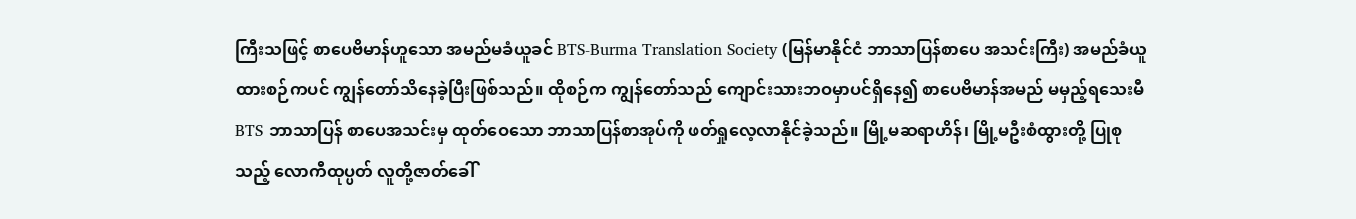ကြီးသဖြင့် စာပေဗိမာန်ဟူသော အမည်မခံယူခင် BTS-Burma Translation Society (မြန်မာနိုင်ငံ ဘာသာပြန်စာပေ အသင်းကြီး) အမည်ခံယူထားစဉ်ကပင် ကျွန်တော်သိနေခဲ့ပြီးဖြစ်သည်။ ထိုစဉ်က ကျွန်တော်သည် ကျောင်းသားဘဝမှာပင်ရှိနေ၍ စာပေဗိမာန်အမည် မမှည့်ရသေးမီ BTS ဘာသာပြန် စာပေအသင်းမှ ထုတ်ဝေသော ဘာသာပြန်စာအုပ်ကို ဖတ်ရှုလေ့လာနိုင်ခဲ့သည်။ မြို့မဆရာဟိန်၊ မြို့မဦးစံထွားတို့ ပြုစုသည့် လောကီထုပ္ပတ် လူတို့ဇာတ်ခေါ်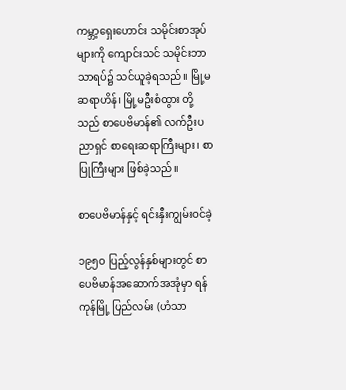ကမ္ဘာ့ရှေးဟောင်း သမိုင်းစာအုပ်များကို ကျောင်းသင် သမိုင်းဘာသာရပ်၌ သင်ယူခဲ့ရသည်။ မြို့မဆရာဟိန်၊ မြို့မဦးစံထွား တို့သည် စာပေဗိမာန်၏ လက်ဦးပညာရှင် စာရေးဆရာကြီးများ၊ စာပြုကြီးများ ဖြစ်ခဲ့သည်။

စာပေဗိမာန်နှင့် ရင်းနှီးကျွမ်းဝင်ခဲ့

၁၉၅ဝ ပြည့်လွန်နှစ်များတွင် စာပေဗိမာန်အဆောက်အအုံမှာ ရန်ကုန်မြို့ ပြည်လမ်း (ဟံသာ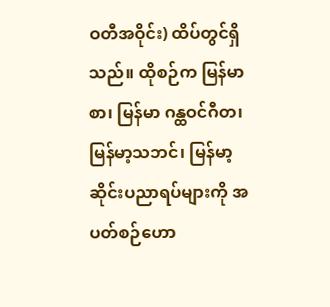ဝတီအဝိုင်း) ထိပ်တွင်ရှိသည်။ ထိုစဉ်က မြန်မာစာ၊ မြန်မာ ဂန္ထဝင်ဂီတ၊ မြန်မာ့သဘင်၊ မြန်မာ့ဆိုင်းပညာရပ်များကို အပတ်စဉ်ဟော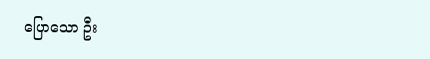ပြောသော ဦး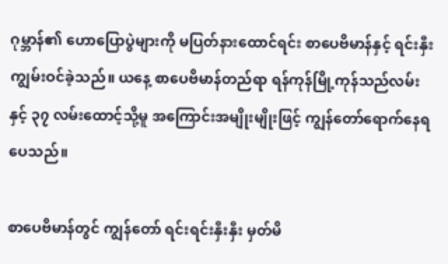ဂုမ္ဘာန်၏ ဟောပြောပွဲများကို မပြတ်နားထောင်ရင်း စာပေဗိမာန်နှင့် ရင်းနှီးကျွမ်းဝင်ခဲ့သည်။ ယနေ့ စာပေဗိမာန်တည်ရာ ရန်ကုန်မြို့ကုန်သည်လမ်းနှင့် ၃၇ လမ်းထောင့်သို့မူ အကြောင်းအမျိုးမျိုးဖြင့် ကျွန်တော်ရောက်နေရပေသည်။

စာပေဗိမာန်တွင် ကျွန်တော် ရင်းရင်းနှီးနှီး မှတ်မိ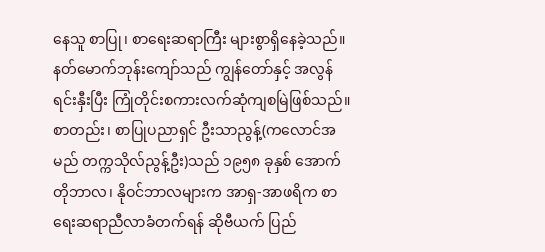နေသူ စာပြု၊ စာရေးဆရာကြီး များစွာရှိနေခဲ့သည်။ နတ်မောက်ဘုန်းကျော်သည် ကျွန်တော်နှင့် အလွန်ရင်းနှီးပြီး ကြုံတိုင်းစကားလက်ဆုံကျစမြဲဖြစ်သည်။ စာတည်း၊ စာပြုပညာရှင် ဦးသာညွန့်(ကလောင်အမည် တက္ကသိုလ်ညွန့်ဦး)သည် ၁၉၅၈ ခုနှစ် အောက်တိုဘာလ၊ နိုဝင်ဘာလများက အာရှ-အာဖရိက စာရေးဆရာညီလာခံတက်ရန် ဆိုဗီယက် ပြည်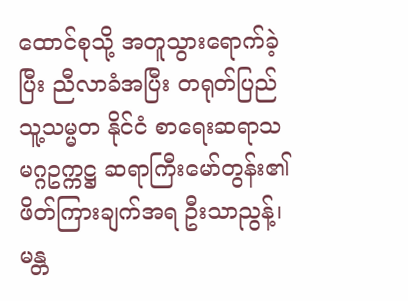ထောင်စုသို့ အတူသွားရောက်ခဲ့ပြီး ညီလာခံအပြီး တရုတ်ပြည်သူ့သမ္မတ နိုင်ငံ စာရေးဆရာသမဂ္ဂဥက္ကဋ္ဌ ဆရာကြီးမော်တွန်း၏ ဖိတ်ကြားချက်အရ ဦးသာညွန့်၊ မန္တ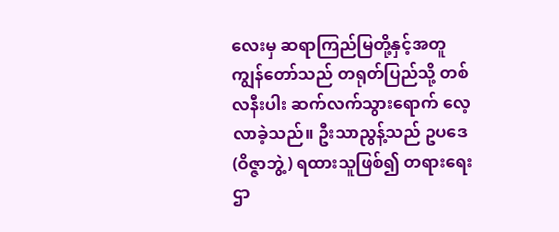လေးမှ ဆရာကြည်မြတို့နှင့်အတူ ကျွန်တော်သည် တရုတ်ပြည်သို့ တစ်လနီးပါး ဆက်လက်သွားရောက် လေ့လာခဲ့သည်။ ဦးသာညွန့်သည် ဥပဒေ (ဝိဇ္ဇာဘွဲ့) ရထားသူဖြစ်၍ တရားရေးဌာ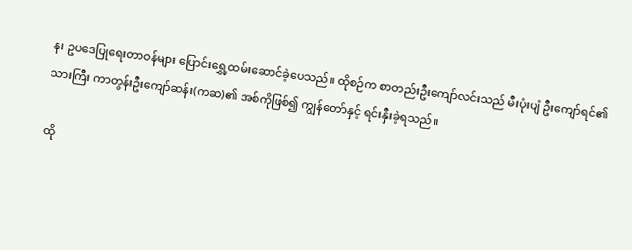န၊ ဥပဒေပြုရေးတာဝန်များ ပြောင်းရွှေ့ထမ်းဆောင်ခဲ့ပေသည်။ ထိုစဉ်က စာတည်းဦးကျော်လင်းသည် မီးပုံးပျံ ဦးကျော်ရင်၏သားကြီး ကာတွန်းဦးကျော်ဆန်း(ကဆ)၏ အစ်ကိုဖြစ်၍ ကျွန်တော်နှင့် ရင်းနှီးခဲ့ရသည်။

ထို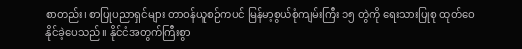စာတည်း၊ စာပြုပညာရှင်များ တာဝန်ယူစဉ်ကပင် မြန်မာ့စွယ်စုံကျမ်းကြီး ၁၅ တွဲကို ရေးသားပြုစု ထုတ်ဝေနိုင်ခဲ့ပေသည်။ နိုင်ငံအတွက်ကြီးစွာ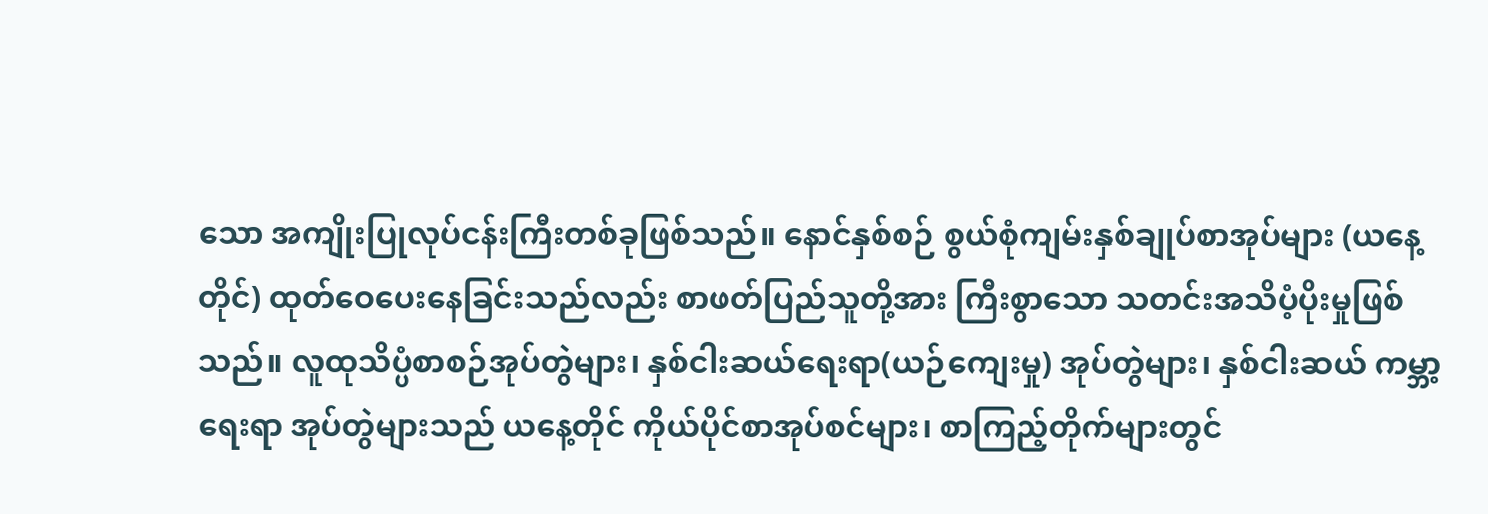သော အကျိုးပြုလုပ်ငန်းကြီးတစ်ခုဖြစ်သည်။ နောင်နှစ်စဉ် စွယ်စုံကျမ်းနှစ်ချုပ်စာအုပ်များ (ယနေ့တိုင်) ထုတ်ဝေပေးနေခြင်းသည်လည်း စာဖတ်ပြည်သူတို့အား ကြီးစွာသော သတင်းအသိပံ့ပိုးမှုဖြစ်သည်။ လူထုသိပ္ပံစာစဉ်အုပ်တွဲများ၊ နှစ်ငါးဆယ်ရေးရာ(ယဉ်ကျေးမှု) အုပ်တွဲများ၊ နှစ်ငါးဆယ် ကမ္ဘာ့ရေးရာ အုပ်တွဲများသည် ယနေ့တိုင် ကိုယ်ပိုင်စာအုပ်စင်များ၊ စာကြည့်တိုက်များတွင်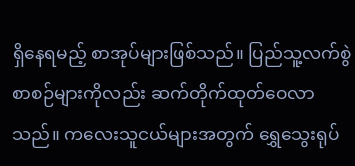ရှိနေရမည့် စာအုပ်များဖြစ်သည်။ ပြည်သူ့လက်စွဲ စာစဉ်များကိုလည်း ဆက်တိုက်ထုတ်ဝေလာသည်။ ကလေးသူငယ်များအတွက် ရွှေသွေးရုပ်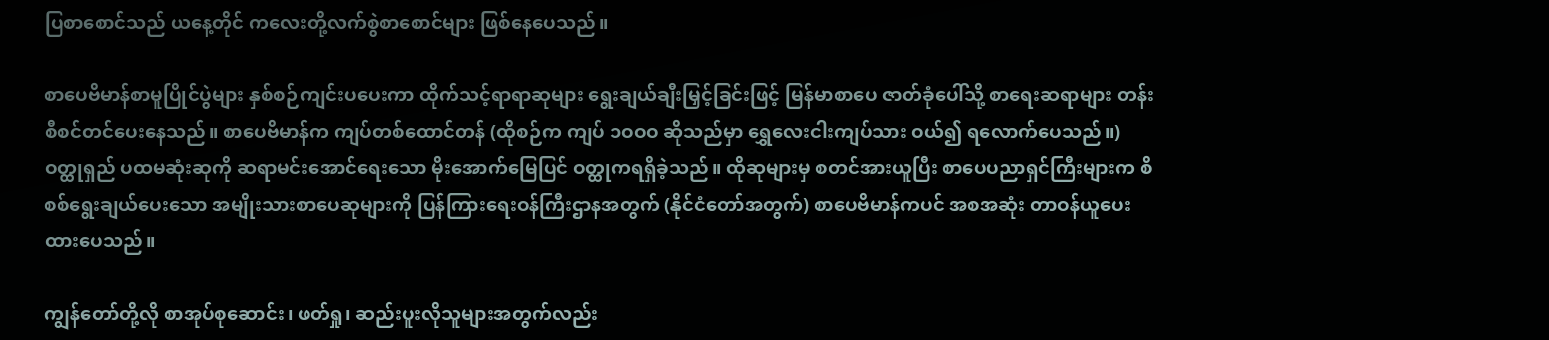ပြစာစောင်သည် ယနေ့တိုင် ကလေးတို့လက်စွဲစာစောင်များ ဖြစ်နေပေသည်။

စာပေဗိမာန်စာမူပြိုင်ပွဲများ နှစ်စဉ်ကျင်းပပေးကာ ထိုက်သင့်ရာရာဆုများ ရွေးချယ်ချီးမြှင့်ခြင်းဖြင့် မြန်မာစာပေ ဇာတ်ခုံပေါ်သို့ စာရေးဆရာများ တန်းစီစင်တင်ပေးနေသည်။ စာပေဗိမာန်က ကျပ်တစ်ထောင်တန် (ထိုစဉ်က ကျပ် ၁ဝဝဝ ဆိုသည်မှာ ရွှေလေးငါးကျပ်သား ဝယ်၍ ရလောက်ပေသည်။) ဝတ္ထုရှည် ပထမဆုံးဆုကို ဆရာမင်းအောင်ရေးသော မိုးအောက်မြေပြင် ဝတ္ထုကရရှိခဲ့သည်။ ထိုဆုများမှ စတင်အားယူပြီး စာပေပညာရှင်ကြီးများက စိစစ်ရွေးချယ်ပေးသော အမျိုးသားစာပေဆုများကို ပြန်ကြားရေးဝန်ကြီးဌာနအတွက် (နိုင်ငံတော်အတွက်) စာပေဗိမာန်ကပင် အစအဆုံး တာဝန်ယူပေးထားပေသည်။

ကျွန်တော်တို့လို စာအုပ်စုဆောင်း၊ ဖတ်ရှု၊ ဆည်းပူးလိုသူများအတွက်လည်း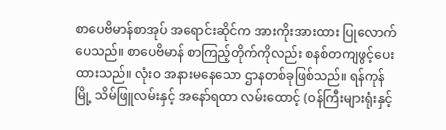စာပေဗိမာန်စာအုပ် အရောင်းဆိုင်က အားကိုးအားထား ပြုလောက်ပေသည်။ စာပေဗိမာန် စာကြည့်တိုက်ကိုလည်း စနစ်တကျဖွင့်ပေးထားသည်။ လုံးဝ အနားမနေသော ဌာနတစ်ခုဖြစ်သည်။ ရန်ကုန်မြို့ သိမ်ဖြူလမ်းနှင့် အနော်ရထာ လမ်းထောင့် (ဝန်ကြီးများရုံးနှင့်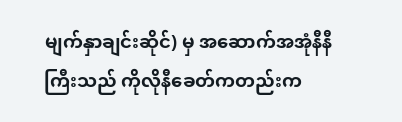မျက်နှာချင်းဆိုင်) မှ အဆောက်အအုံနီနီကြီးသည် ကိုလိုနီခေတ်ကတည်းက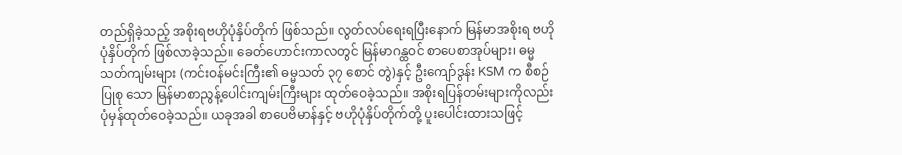တည်ရှိခဲ့သည့် အစိုးရဗဟိုပုံနှိပ်တိုက် ဖြစ်သည်။ လွတ်လပ်ရေးရပြီးနောက် မြန်မာအစိုးရ ဗဟိုပုံနှိပ်တိုက် ဖြစ်လာခဲ့သည်။ ခေတ်ဟောင်းကာလတွင် မြန်မာဂန္ထဝင် စာပေစာအုပ်များ၊ ဓမ္မသတ်ကျမ်းများ (ကင်းဝန်မင်းကြီး၏ ဓမ္မသတ် ၃၇ စောင် တွဲ)နှင့် ဦးကျော်ဒွန်း KSM က စီစဉ်ပြုစု သော မြန်မာစာညွန့်ပေါင်းကျမ်းကြီးများ ထုတ်ဝေခဲ့သည်။ အစိုးရပြန်တမ်းများကိုလည်း ပုံမှန်ထုတ်ဝေခဲ့သည်။ ယခုအခါ စာပေဗိမာန်နှင့် ဗဟိုပုံနှိပ်တိုက်တို့ ပူးပေါင်းထားသဖြင့်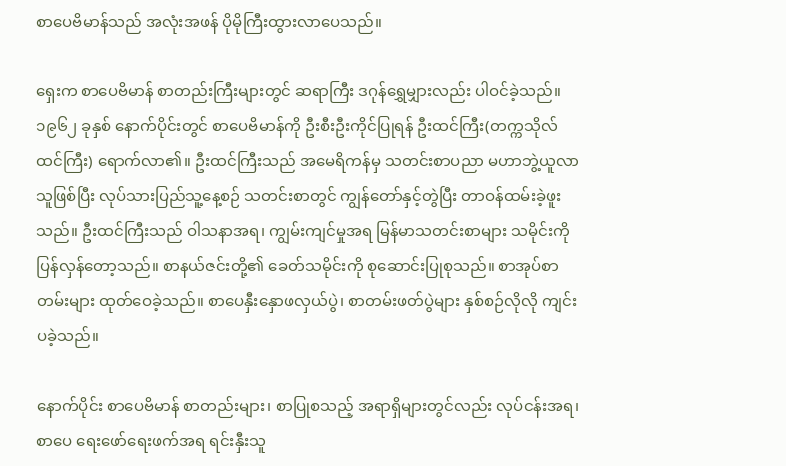စာပေဗိမာန်သည် အလုံးအဖန် ပိုမိုကြီးထွားလာပေသည်။

ရှေးက စာပေဗိမာန် စာတည်းကြီးများတွင် ဆရာကြီး ဒဂုန်ရွှေမျှားလည်း ပါဝင်ခဲ့သည်။ ၁၉၆၂ ခုနှစ် နောက်ပိုင်းတွင် စာပေဗိမာန်ကို ဦးစီးဦးကိုင်ပြုရန် ဦးထင်ကြီး(တက္ကသိုလ်ထင်ကြီး) ရောက်လာ၏။ ဦးထင်ကြီးသည် အမေရိကန်မှ သတင်းစာပညာ မဟာဘွဲ့ယူလာသူဖြစ်ပြီး လုပ်သားပြည်သူ့နေ့စဉ် သတင်းစာတွင် ကျွန်တော်နှင့်တွဲပြီး တာဝန်ထမ်းခဲ့ဖူးသည်။ ဦးထင်ကြီးသည် ဝါသနာအရ၊ ကျွမ်းကျင်မှုအရ မြန်မာသတင်းစာများ သမိုင်းကို ပြန်လှန်တော့သည်။ စာနယ်ဇင်းတို့၏ ခေတ်သမိုင်းကို စုဆောင်းပြုစုသည်။ စာအုပ်စာတမ်းများ ထုတ်ဝေခဲ့သည်။ စာပေနှီးနှောဖလှယ်ပွဲ၊ စာတမ်းဖတ်ပွဲများ နှစ်စဉ်လိုလို ကျင်းပခဲ့သည်။

နောက်ပိုင်း စာပေဗိမာန် စာတည်းများ၊ စာပြုစသည့် အရာရှိများတွင်လည်း လုပ်ငန်းအရ၊ စာပေ ရေးဖော်ရေးဖက်အရ ရင်းနှီးသူ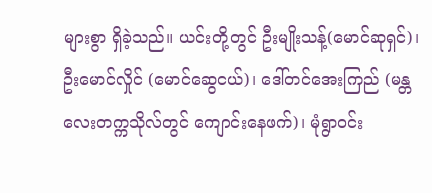များစွာ ရှိခဲ့သည်။ ယင်းတို့တွင် ဦးမျိုးသန့်(မောင်ဆုရှင်)၊ ဦးမောင်လှိုင် (မောင်ဆွေငယ်)၊ ဒေါ်တင်အေးကြည် (မန္တလေးတက္ကသိုလ်တွင် ကျောင်းနေဖက်)၊ မုံရွာဝင်း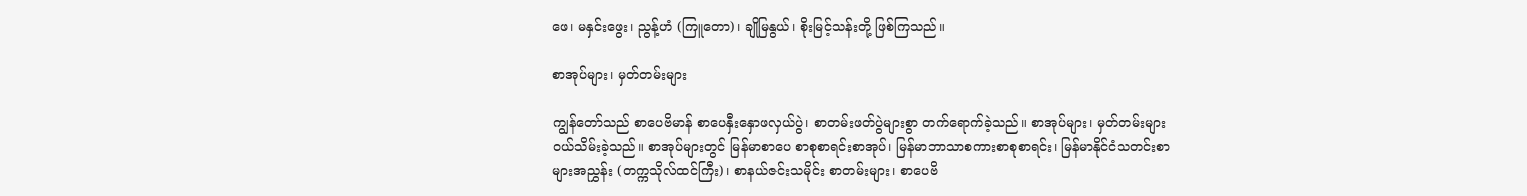ဖေ၊ မနှင်းဖွေး၊ ညွန့်ဟံ (ကြူတော)၊ ချိုမြနွယ်၊ စိုးမြင့်သန်းတို့ ဖြစ်ကြသည်။

စာအုပ်များ၊ မှတ်တမ်းများ

ကျွန်တော်သည် စာပေဗိမာန် စာပေနှီးနှောဖလှယ်ပွဲ၊ စာတမ်းဖတ်ပွဲများစွာ တက်ရောက်ခဲ့သည်။ စာအုပ်များ၊ မှတ်တမ်းများ ဝယ်သိမ်းခဲ့သည်။ စာအုပ်များတွင် မြန်မာစာပေ စာစုစာရင်းစာအုပ်၊ မြန်မာဘာသာစကားစာစုစာရင်း၊ မြန်မာနိုင်ငံသတင်းစာများအညွှန်း (တက္ကသိုလ်ထင်ကြီး)၊ စာနယ်ဇင်းသမိုင်း စာတမ်းများ၊ စာပေဗိ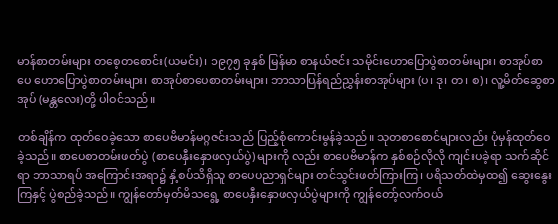မာန်စာတမ်းများ တစေ့တစောင်း(ယမင်း)၊ ၁၉၇၅ ခုနှစ် မြန်မာ စာနယ်ဇင်း သမိုင်းဟောပြောပွဲစာတမ်းများ၊ စာအုပ်စာပေ ဟောပြောပွဲစာတမ်းများ၊ စာအုပ်စာပေစာတမ်းများ၊ ဘာသာပြန်ရည်ညွှန်းစာအုပ်များ (ပ၊ ဒု၊ တ၊ စ)၊ လူ့မိတ်ဆွေစာအုပ် (မန္တလေး)တို့ ပါဝင်သည်။

တစ်ချိန်က ထုတ်ဝေခဲ့သော စာပေဗိမာန်မဂ္ဂဇင်းသည် ပြည့်စုံကောင်းမွန်ခဲ့သည်။ သုတစာစောင်များလည်း ပုံမှန်ထုတ်ဝေခဲ့သည်။ စာပေစာတမ်းဖတ်ပွဲ (စာပေနှီးနှောဖလှယ်ပွဲ) များကို လည်း စာပေဗိမာန်က နှစ်စဉ်လိုလို ကျင်းပခဲ့ရာ သက်ဆိုင်ရာ ဘာသာရပ် အကြောင်းအရာ၌ နှံ့စပ်သိရှိသူ စာပေပညာရှင်များ တင်သွင်းဖတ်ကြားကြ၊ ပရိသတ်ထဲမှထ၍ ဆွေးနွေးကြနှင့် ပွဲစည်ခဲ့သည်။ ကျွန်တော်မှတ်မိသရွေ့ စာပေနှီးနှောဖလှယ်ပွဲများကို ကျွန်တော့်လက်ဝယ်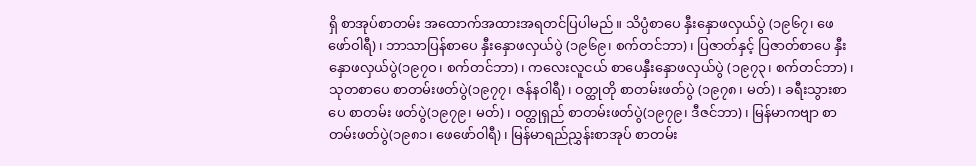ရှိ စာအုပ်စာတမ်း အထောက်အထားအရတင်ပြပါမည်။ သိပ္ပံစာပေ နှီးနှောဖလှယ်ပွဲ (၁၉၆၇၊ ဖေဖော်ဝါရီ)၊ ဘာသာပြန်စာပေ နှီးနှောဖလှယ်ပွဲ (၁၉၆၉၊ စက်တင်ဘာ)၊ ပြဇာတ်နှင့် ပြဇာတ်စာပေ နှီးနှောဖလှယ်ပွဲ(၁၉၇ဝ၊ စက်တင်ဘာ)၊ ကလေးလူငယ် စာပေနှီးနှောဖလှယ်ပွဲ (၁၉၇၃၊ စက်တင်ဘာ)၊ သုတစာပေ စာတမ်းဖတ်ပွဲ(၁၉၇၇၊ ဇန်နဝါရီ)၊ ဝတ္ထုတို စာတမ်းဖတ်ပွဲ (၁၉၇၈၊ မတ်)၊ ခရီးသွားစာပေ စာတမ်း ဖတ်ပွဲ(၁၉၇၉၊ မတ်)၊ ဝတ္ထုရှည် စာတမ်းဖတ်ပွဲ(၁၉၇၉၊ ဒီဇင်ဘာ)၊ မြန်မာကဗျာ စာတမ်းဖတ်ပွဲ(၁၉၈၁၊ ဖေဖော်ဝါရီ)၊ မြန်မာရည်ညွှန်းစာအုပ် စာတမ်း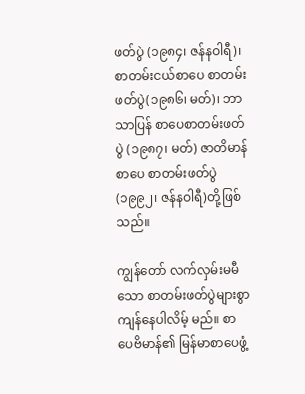ဖတ်ပွဲ (၁၉၈၄၊ ဇန်နဝါရီ)၊ စာတမ်းငယ်စာပေ စာတမ်းဖတ်ပွဲ(၁၉၈၆၊ မတ်)၊ ဘာသာပြန် စာပေစာတမ်းဖတ်ပွဲ (၁၉၈၇၊ မတ်) ဇာတိမာန်စာပေ စာတမ်းဖတ်ပွဲ (၁၉၉၂၊ ဇန်နဝါရီ)တို့ဖြစ်သည်။

ကျွန်တော် လက်လှမ်းမမီသော စာတမ်းဖတ်ပွဲများစွာ ကျန်နေပါလိမ့် မည်။ စာပေဗိမာန်၏ မြန်မာစာပေဖွံ့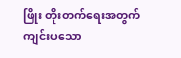ဖြိုး တိုးတက်ရေးအတွက် ကျင်းပသော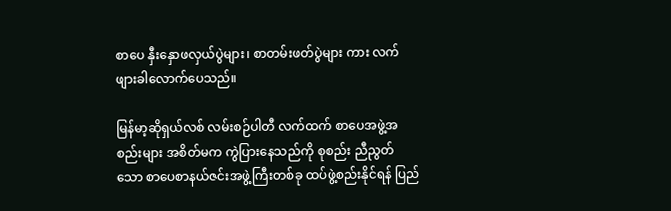စာပေ နှီးနှောဖလှယ်ပွဲများ၊ စာတမ်းဖတ်ပွဲများ ကား လက်ဖျားခါလောက်ပေသည်။

မြန်မာ့ဆိုရှယ်လစ် လမ်းစဉ်ပါတီ လက်ထက် စာပေအဖွဲ့အစည်းများ အစိတ်မက ကွဲပြားနေသည်ကို စုစည်း ညီညွတ်သော စာပေစာနယ်ဇင်းအဖွဲ့ကြီးတစ်ခု ထပ်ဖွဲ့စည်းနိုင်ရန် ပြည်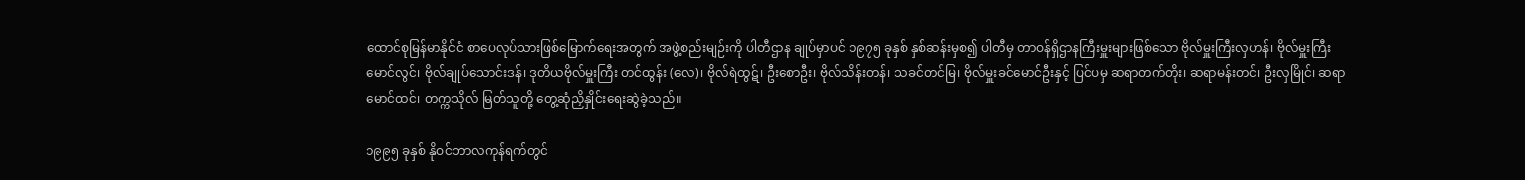ထောင်စုမြန်မာနိုင်ငံ စာပေလုပ်သားဖြစ်မြောက်ရေးအတွက် အဖွဲ့စည်းမျဉ်းကို ပါတီဌာန ချုပ်မှာပင် ၁၉၇၅ ခုနှစ် နှစ်ဆန်းမှစ၍ ပါတီမှ တာဝန်ရှိဌာနကြီးမှူးများဖြစ်သော ဗိုလ်မှူးကြီးလှဟန်၊ ဗိုလ်မှူးကြီး မောင်လွင်၊ ဗိုလ်ချုပ်သောင်းဒန်၊ ဒုတိယဗိုလ်မှူးကြီး တင်ထွန်း (လေ)၊ ဗိုလ်ရဲထွဋ်၊ ဦးစောဦး၊ ဗိုလ်သိန်းတန်၊ သခင်တင်မြ၊ ဗိုလ်မှူးခင်မောင်ဦးနှင့် ပြင်ပမှ ဆရာတက်တိုး၊ ဆရာမန်းတင်၊ ဦးလှမြိုင်၊ ဆရာမောင်ထင်၊ တက္ကသိုလ် မြတ်သူတို့ တွေ့ဆုံညှိနှိုင်းရေးဆွဲခဲ့သည်။

၁၉၉၅ ခုနှစ် နိုဝင်ဘာလကုန်ရက်တွင်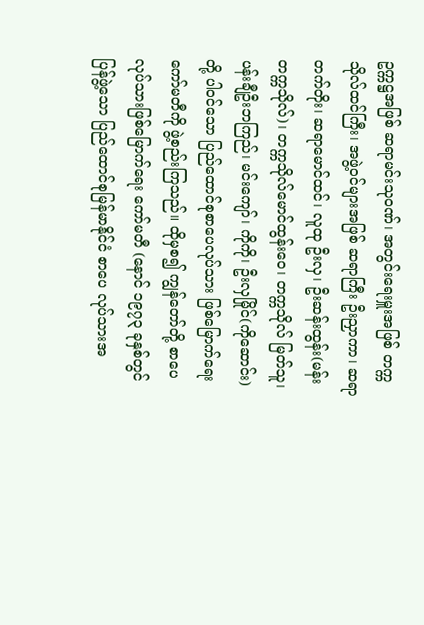ဥက္ကဋ္ဌအဖြစ် ဆရာမင်းသုဝဏ်၊ အတွင်းရေးမှူးအဖြစ် တက္ကသိုလ်ထင်ကြီး၊ အဖွဲ့ဝင်များအဖြစ် ဆရာကြီး ဦးညှာကာ၊ ဆရာတက်တိုး၊ ဆရာမောင်ထင်၊ လူထု ဦးလှ၊ ဦးဆန်းထွန်း(မန်းတက္ကသိုလ်)၊ တက္ကသိုလ်မောင်ထွန်းဝေ၊ တက္ကသိုလ် မြတ်သူ၊ ပန်းချီဦးဘကြည်၊ မင်းကျော်၊ ကိုကို၊ ဦးလှမြိုင်(ကိုဆောင်း)တို့ ပါဝင်သော ပြည်ထောင်စုစာပေလုပ်သား ဖြစ်မြောက်ရေးကော်မတီကို ဖွဲ့စည်းကြသည်။ ထိုမှစ၍ ကျွန်တော်တို့ စာပေလုပ်သားဖြစ်မြောက်ရေး ကော်မတီ (နောင် ၁၉၇၃ ခုနှစ်တွင် ပြန်ဖွဲ့သော ပြည်ထောင်စုမြန်မာနိုင်ငံ စာပေ လုပ်သားအ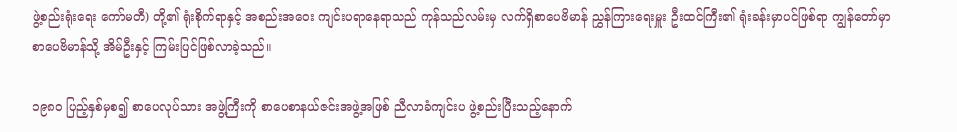ဖွဲ့စည်းရုံးရေး ကော်မတီ) တို့၏ ရုံးစိုက်ရာနှင့် အစည်းအဝေး ကျင်းပရာနေရာသည် ကုန်သည်လမ်းမှ လက်ရှိစာပေဗိမာန် ညွှန်ကြားရေးမှူး ဦးထင်ကြီး၏ ရုံးခန်းမှာပင်ဖြစ်ရာ ကျွန်တော်မှာ စာပေဗိမာန်သို့ အိမ်ဦးနှင့် ကြမ်းပြင်ဖြစ်လာခဲ့သည်။

၁၉၈ဝ ပြည့်နှစ်မှစ၍ စာပေလုပ်သား အဖွဲ့ကြီးကို စာပေစာနယ်ဇင်းအဖွဲ့အဖြစ် ညီလာခံကျင်းပ ဖွဲ့စည်းပြီးသည့်နောက်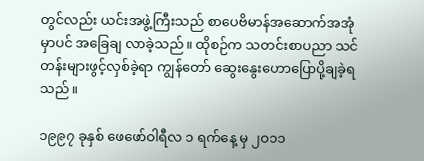တွင်လည်း ယင်းအဖွဲ့ကြီးသည် စာပေဗိမာန်အဆောက်အအုံမှာပင် အခြေချ လာခဲ့သည်။ ထိုစဉ်က သတင်းစာပညာ သင်တန်းများဖွင့်လှစ်ခဲ့ရာ ကျွန်တော် ဆွေးနွေးဟောပြောပို့ချခဲ့ရသည်။

၁၉၉၇ ခုနှစ် ဖေဖော်ဝါရီလ ၁ ရက်နေ့ မှ ၂ဝ၁၁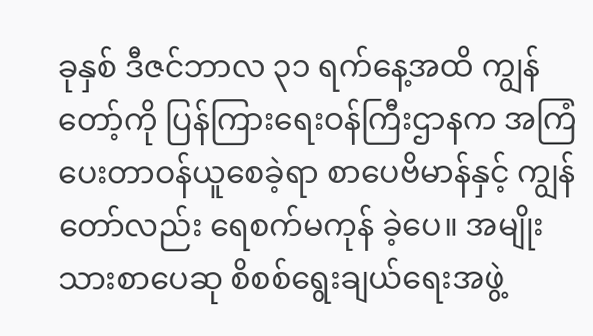ခုနှစ် ဒီဇင်ဘာလ ၃၁ ရက်နေ့အထိ ကျွန်တော့်ကို ပြန်ကြားရေးဝန်ကြီးဌာနက အကြံပေးတာဝန်ယူစေခဲ့ရာ စာပေဗိမာန်နှင့် ကျွန်တော်လည်း ရေစက်မကုန် ခဲ့ပေ။ အမျိုးသားစာပေဆု စိစစ်ရွေးချယ်ရေးအဖွဲ့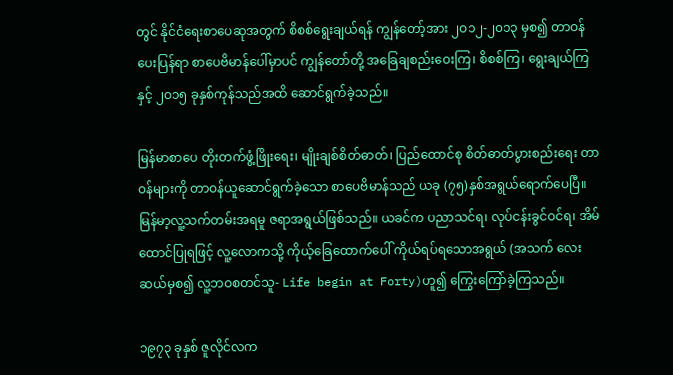တွင် နိုင်ငံရေးစာပေဆုအတွက် စိစစ်ရွေးချယ်ရန် ကျွန်တော့်အား ၂ဝ၁၂-၂၀၁၃ မှစ၍ တာဝန်ပေးပြန်ရာ စာပေဗိမာန်ပေါ်မှာပင် ကျွန်တော်တို့ အခြေချစည်းဝေးကြ၊ စိစစ်ကြ၊ ရွေးချယ်ကြနှင့် ၂ဝ၁၅ ခုနှစ်ကုန်သည်အထိ ဆောင်ရွက်ခဲ့သည်။

မြန်မာစာပေ တိုးတက်ဖွံ့ဖြိုးရေး၊ မျိုးချစ်စိတ်ဓာတ်၊ ပြည်ထောင်စု စိတ်ဓာတ်ပွားစည်းရေး တာဝန်များကို တာဝန်ယူဆောင်ရွက်ခဲ့သော စာပေဗိမာန်သည် ယခု (၇၅)နှစ်အရွယ်ရောက်ပေပြီ။ မြန်မာ့လူ့သက်တမ်းအရမူ ဇရာအရွယ်ဖြစ်သည်။ ယခင်က ပညာသင်ရ၊ လုပ်ငန်းခွင်ဝင်ရ၊ အိမ်ထောင်ပြုရဖြင့် လူ့လောကသို့ ကိုယ့်ခြေထောက်ပေါ် ကိုယ်ရပ်ရသောအရွယ် (အသက် လေးဆယ်မှစ၍ လူ့ဘဝစတင်သူ- Life begin at Forty)ဟူ၍ ကြွေးကြော်ခဲ့ကြသည်။

၁၉၇၃ ခုနှစ် ဇူလိုင်လက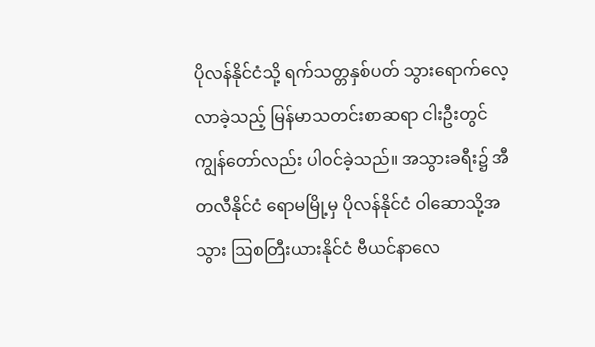ပိုလန်နိုင်ငံသို့ ရက်သတ္တနှစ်ပတ် သွားရောက်လေ့လာခဲ့သည့် မြန်မာသတင်းစာဆရာ ငါးဦးတွင် ကျွန်တော်လည်း ပါဝင်ခဲ့သည်။ အသွားခရီး၌ အီတလီနိုင်ငံ ရောမမြို့မှ ပိုလန်နိုင်ငံ ဝါဆောသို့အသွား ဩစတြီးယားနိုင်ငံ ဗီယင်နာလေ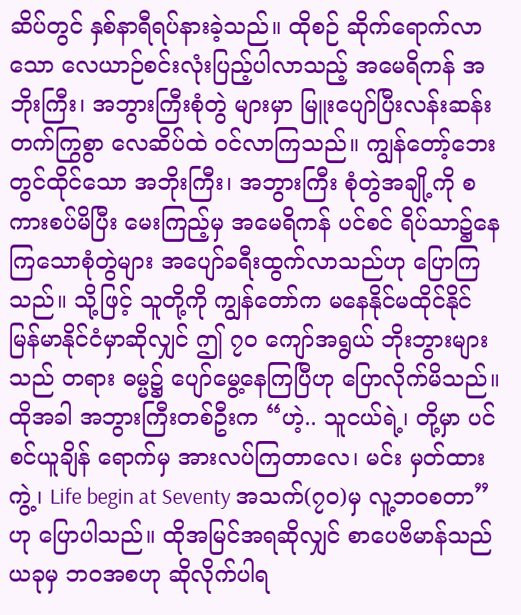ဆိပ်တွင် နှစ်နာရီရပ်နားခဲ့သည်။ ထိုစဉ် ဆိုက်ရောက်လာသော လေယာဉ်စင်းလုံးပြည့်ပါလာသည့် အမေရိကန် အဘိုးကြီး၊ အဘွားကြီးစုံတွဲ များမှာ မြူးပျော်ပြီးလန်းဆန်းတက်ကြွစွာ လေဆိပ်ထဲ ဝင်လာကြသည်။ ကျွန်တော့်ဘေးတွင်ထိုင်သော အဘိုးကြီး၊ အဘွားကြီး စုံတွဲအချို့ကို စကားစပ်မိပြီး မေးကြည့်မှ အမေရိကန် ပင်စင် ရိပ်သာ၌နေကြသောစုံတွဲများ အပျော်ခရီးထွက်လာသည်ဟု ပြောကြသည်။ သို့ဖြင့် သူတို့ကို ကျွန်တော်က မနေနိုင်မထိုင်နိုင် မြန်မာနိုင်ငံမှာဆိုလျှင် ဤ ၇ဝ ကျော်အရွယ် ဘိုးဘွားများသည် တရား ဓမ္မ၌ ပျော်မွေ့နေကြပြီဟု ပြောလိုက်မိသည်။ ထိုအခါ အဘွားကြီးတစ်ဦးက “ဟဲ့.. သူငယ်ရဲ့၊ တို့မှာ ပင်စင်ယူချိန် ရောက်မှ အားလပ်ကြတာလေ၊ မင်း မှတ်ထားကွဲ့၊ Life begin at Seventy အသက်(၇ဝ)မှ လူ့ဘဝစတာ”ဟု ပြောပါသည်။ ထိုအမြင်အရဆိုလျှင် စာပေဗိမာန်သည် ယခုမှ ဘဝအစဟု ဆိုလိုက်ပါရ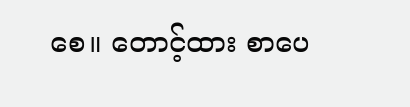စေ။ တောင့်ထား စာပေ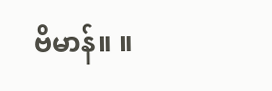ဗိမာန်။ ။